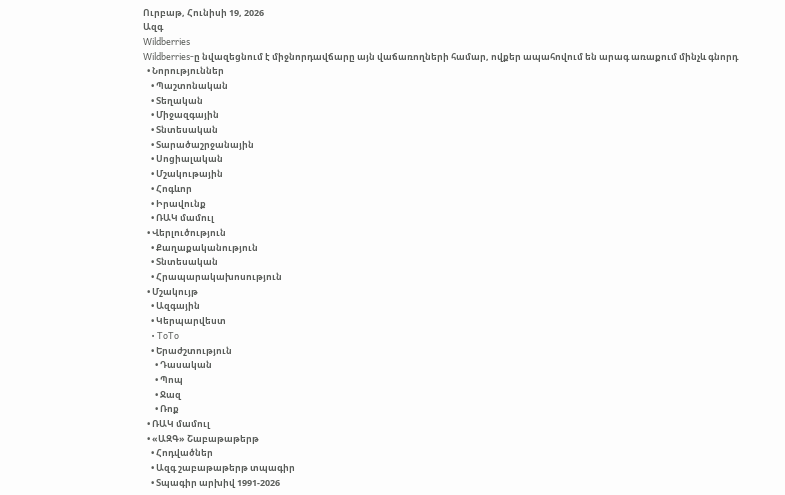Ուրբաթ, Հունիսի 19, 2026
Ազգ
Wildberries
Wildberries-ը նվազեցնում է միջնորդավճարը այն վաճառողների համար, ովքեր ապահովում են արագ առաքում մինչև գնորդ
  • Նորություններ
    • Պաշտոնական
    • Տեղական
    • Միջազգային
    • Տնտեսական
    • Տարածաշրջանային
    • Սոցիալական
    • Մշակութային
    • Հոգևոր
    • Իրավունք
    • ՌԱԿ մամուլ
  • Վերլուծություն
    • Քաղաքականություն
    • Տնտեսական
    • Հրապարակախոսություն
  • Մշակույթ
    • Ազգային
    • Կերպարվեստ
    • ToTo
    • Երաժշտություն
      • Դասական
      • Պոպ
      • Ջազ
      • Ռոք
  • ՌԱԿ մամուլ
  • «ԱԶԳ» Շաբաթաթերթ
    • Հոդվածներ
    • Ազգ շաբաթաթերթ տպագիր
    • Տպագիր արխիվ 1991-2026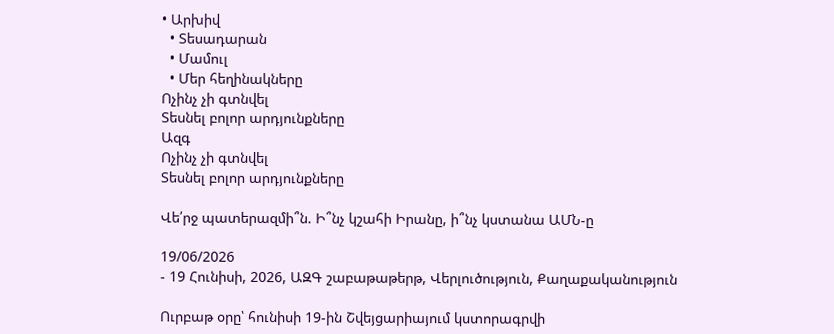• Արխիվ
  • Տեսադարան
  • Մամուլ
  • Մեր հեղինակները
Ոչինչ չի գտնվել
Տեսնել բոլոր արդյունքները
Ազգ
Ոչինչ չի գտնվել
Տեսնել բոլոր արդյունքները

Վե՛րջ պատերազմի՞ն. Ի՞նչ կշահի Իրանը, ի՞նչ կստանա ԱՄՆ-ը

19/06/2026
- 19 Հունիսի, 2026, ԱԶԳ շաբաթաթերթ, Վերլուծություն, Քաղաքականություն

Ուրբաթ օրը՝ հունիսի 19-ին Շվեյցարիայում կստորագրվի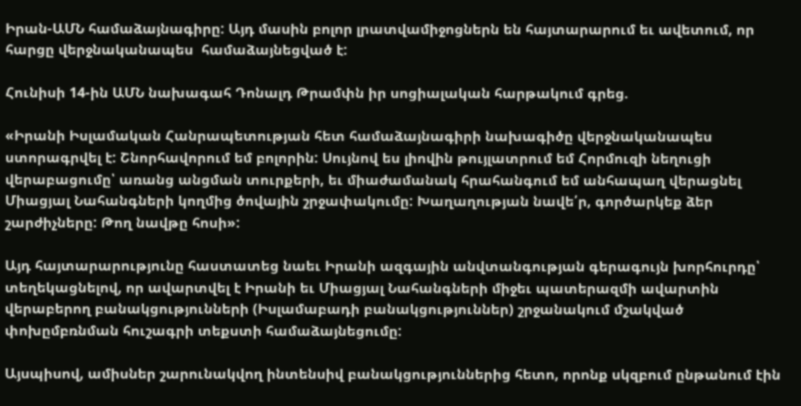Իրան-ԱՄՆ համաձայնագիրը: Այդ մասին բոլոր լրատվամիջոցներն են հայտարարում եւ ավետում, որ հարցը վերջնականապես  համաձայնեցված է:

Հունիսի 14-ին ԱՄՆ նախագահ Դոնալդ Թրամփն իր սոցիալական հարթակում գրեց.

«Իրանի Իսլամական Հանրապետության հետ համաձայնագիրի նախագիծը վերջնականապես ստորագրվել է: Շնորհավորում եմ բոլորին: Սույնով ես լիովին թույլատրում եմ Հորմուզի նեղուցի վերաբացումը՝ առանց անցման տուրքերի, եւ միաժամանակ հրահանգում եմ անհապաղ վերացնել Միացյալ Նահանգների կողմից ծովային շրջափակումը: Խաղաղության նավե՛ր, գործարկեք ձեր շարժիչները: Թող նավթը հոսի»:

Այդ հայտարարությունը հաստատեց նաեւ Իրանի ազգային անվտանգության գերագույն խորհուրդը՝ տեղեկացնելով, որ ավարտվել է Իրանի եւ Միացյալ Նահանգների միջեւ պատերազմի ավարտին վերաբերող բանակցությունների (Իսլամաբադի բանակցություններ) շրջանակում մշակված փոխըմբռնման հուշագրի տեքստի համաձայնեցումը:

Այսպիսով, ամիսներ շարունակվող ինտենսիվ բանակցություններից հետո, որոնք սկզբում ընթանում էին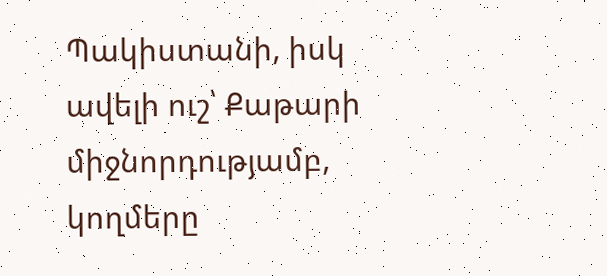Պակիստանի, իսկ ավելի ուշ՝ Քաթարի միջնորդությամբ, կողմերը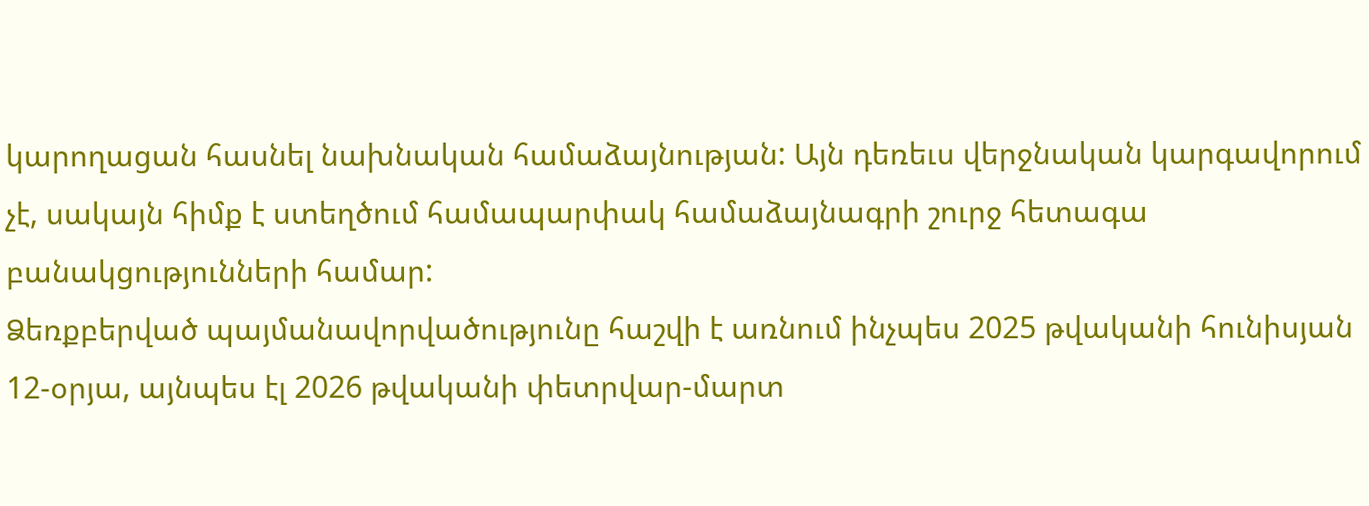կարողացան հասնել նախնական համաձայնության: Այն դեռեւս վերջնական կարգավորում չէ, սակայն հիմք է ստեղծում համապարփակ համաձայնագրի շուրջ հետագա բանակցությունների համար:
Ձեռքբերված պայմանավորվածությունը հաշվի է առնում ինչպես 2025 թվականի հունիսյան 12-օրյա, այնպես էլ 2026 թվականի փետրվար-մարտ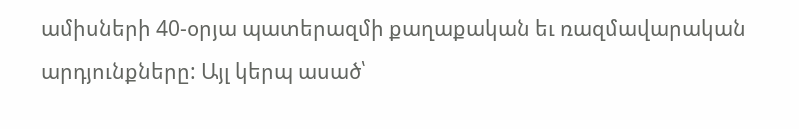ամիսների 40-օրյա պատերազմի քաղաքական եւ ռազմավարական արդյունքները: Այլ կերպ ասած՝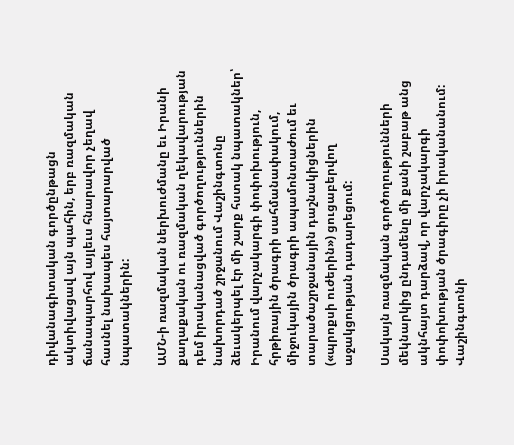դիվանագիտական գործընթացն ակտիվացավ այն պահին, երբ ռազմական ճանապարհով այլեւս հնարավոր չեղավ հասնել նախապես հայտարարված նպատակներին:

ԱՄՆ-ի ռազմական ներխուժմանը եւ Իրանի քաղաքական ու ռազմական ղեկավարության դեմ իրականացված գործողություններին նախորդած շրջանում Վաշինգտոնը ձեւակերպել էր մի շարք հստակ նպատակներ՝ Իրանում վարչակարգի փոփոխություն, հրթիռային ծրագրի սահմանափակում, միջուկային ծրագրի ապամոնտաժում եւ տարածաշրջանային դաշնակիցներին («պրոքսի ուժերին») ցուցաբերվող աջակցության դադարեցում:

Սակայն ռազմական գործողությունների մեկնարկից ընդամենը մի քանի շաբաթ անց ակնհայտ դարձավ, որ վարչակարգի փոփոխության ծրագիրը չի իրականանում: Վաշինգտոնի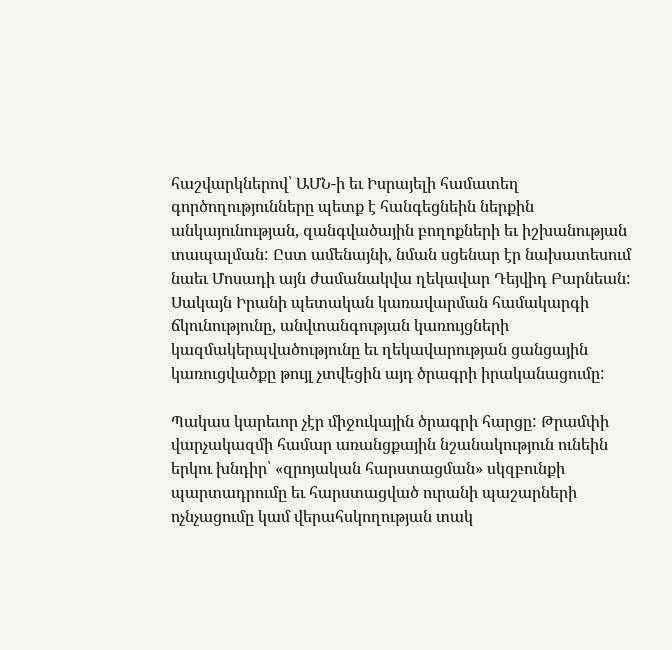հաշվարկներով՝ ԱՄՆ-ի եւ Իսրայելի համատեղ գործողությունները պետք է հանգեցնեին ներքին անկայունության, զանգվածային բողոքների եւ իշխանության տապալման: Ըստ ամենայնի, նման սցենար էր նախատեսում նաեւ Մոսադի այն ժամանակվա ղեկավար Դեյվիդ Բարնեան: Սակայն Իրանի պետական կառավարման համակարգի ճկունությունը, անվտանգության կառույցների կազմակերպվածությունը եւ ղեկավարության ցանցային կառուցվածքը թույլ չտվեցին այդ ծրագրի իրականացումը:

Պակաս կարեւոր չէր միջուկային ծրագրի հարցը: Թրամփի վարչակազմի համար առանցքային նշանակություն ունեին երկու խնդիր՝ «զրոյական հարստացման» սկզբունքի պարտադրումը եւ հարստացված ուրանի պաշարների ոչնչացումը կամ վերահսկողության տակ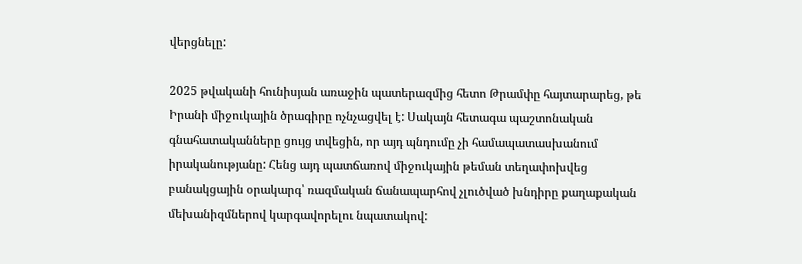վերցնելը:

2025 թվականի հունիսյան առաջին պատերազմից հետո Թրամփը հայտարարեց, թե Իրանի միջուկային ծրագիրը ոչնչացվել է: Սակայն հետագա պաշտոնական գնահատականները ցույց տվեցին, որ այդ պնդումը չի համապատասխանում իրականությանը: Հենց այդ պատճառով միջուկային թեման տեղափոխվեց բանակցային օրակարգ՝ ռազմական ճանապարհով չլուծված խնդիրը քաղաքական մեխանիզմներով կարգավորելու նպատակով: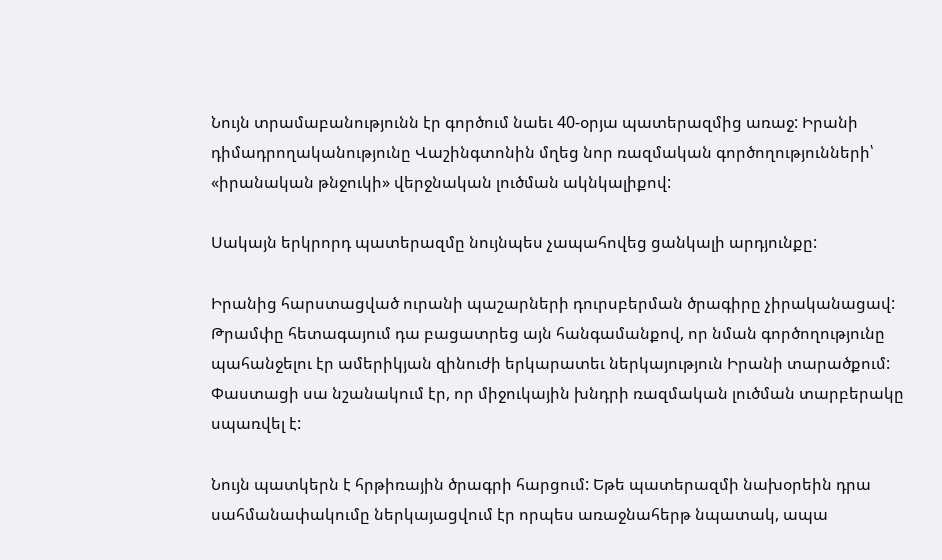Նույն տրամաբանությունն էր գործում նաեւ 40-օրյա պատերազմից առաջ: Իրանի դիմադրողականությունը Վաշինգտոնին մղեց նոր ռազմական գործողությունների՝ «իրանական թնջուկի» վերջնական լուծման ակնկալիքով:

Սակայն երկրորդ պատերազմը նույնպես չապահովեց ցանկալի արդյունքը:

Իրանից հարստացված ուրանի պաշարների դուրսբերման ծրագիրը չիրականացավ: Թրամփը հետագայում դա բացատրեց այն հանգամանքով, որ նման գործողությունը պահանջելու էր ամերիկյան զինուժի երկարատեւ ներկայություն Իրանի տարածքում: Փաստացի սա նշանակում էր, որ միջուկային խնդրի ռազմական լուծման տարբերակը սպառվել է:

Նույն պատկերն է հրթիռային ծրագրի հարցում: Եթե պատերազմի նախօրեին դրա սահմանափակումը ներկայացվում էր որպես առաջնահերթ նպատակ, ապա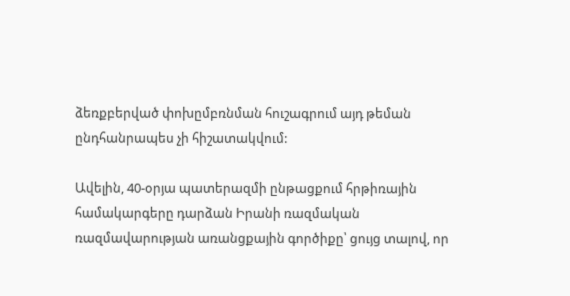ձեռքբերված փոխըմբռնման հուշագրում այդ թեման ընդհանրապես չի հիշատակվում:

Ավելին, 40-օրյա պատերազմի ընթացքում հրթիռային համակարգերը դարձան Իրանի ռազմական ռազմավարության առանցքային գործիքը՝ ցույց տալով, որ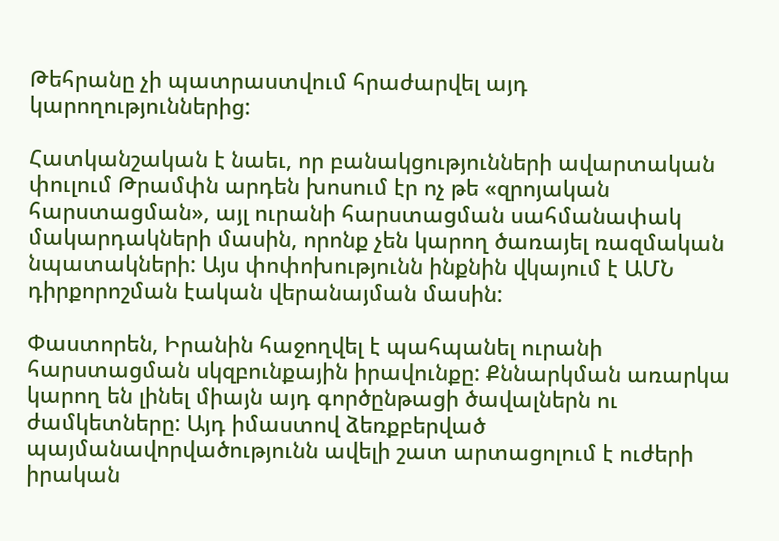Թեհրանը չի պատրաստվում հրաժարվել այդ կարողություններից:

Հատկանշական է նաեւ, որ բանակցությունների ավարտական փուլում Թրամփն արդեն խոսում էր ոչ թե «զրոյական հարստացման», այլ ուրանի հարստացման սահմանափակ մակարդակների մասին, որոնք չեն կարող ծառայել ռազմական նպատակների: Այս փոփոխությունն ինքնին վկայում է ԱՄՆ դիրքորոշման էական վերանայման մասին:

Փաստորեն, Իրանին հաջողվել է պահպանել ուրանի հարստացման սկզբունքային իրավունքը: Քննարկման առարկա կարող են լինել միայն այդ գործընթացի ծավալներն ու ժամկետները: Այդ իմաստով ձեռքբերված պայմանավորվածությունն ավելի շատ արտացոլում է ուժերի իրական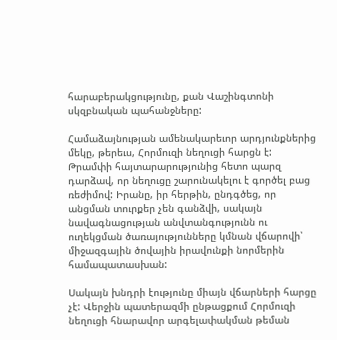հարաբերակցությունը, քան Վաշինգտոնի սկզբնական պահանջները:

Համաձայնության ամենակարեւոր արդյունքներից մեկը, թերեւս, Հորմուզի նեղուցի հարցն է: Թրամփի հայտարարությունից հետո պարզ դարձավ, որ նեղուցը շարունակելու է գործել բաց ռեժիմով: Իրանը, իր հերթին, ընդգծեց, որ անցման տուրքեր չեն գանձվի, սակայն նավագնացության անվտանգությունն ու ուղեկցման ծառայությունները կմնան վճարովի՝ միջազգային ծովային իրավունքի նորմերին համապատասխան:

Սակայն խնդրի էությունը միայն վճարների հարցը չէ: Վերջին պատերազմի ընթացքում Հորմուզի նեղուցի հնարավոր արգելափակման թեման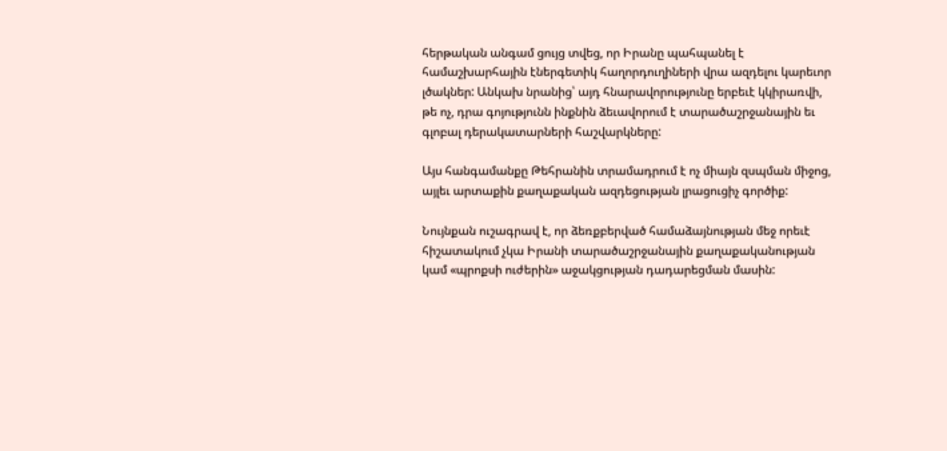հերթական անգամ ցույց տվեց, որ Իրանը պահպանել է համաշխարհային էներգետիկ հաղորդուղիների վրա ազդելու կարեւոր լծակներ: Անկախ նրանից՝ այդ հնարավորությունը երբեւէ կկիրառվի, թե ոչ, դրա գոյությունն ինքնին ձեւավորում է տարածաշրջանային եւ գլոբալ դերակատարների հաշվարկները:

Այս հանգամանքը Թեհրանին տրամադրում է ոչ միայն զսպման միջոց, այլեւ արտաքին քաղաքական ազդեցության լրացուցիչ գործիք:

Նույնքան ուշագրավ է, որ ձեռքբերված համաձայնության մեջ որեւէ հիշատակում չկա Իրանի տարածաշրջանային քաղաքականության կամ «պրոքսի ուժերին» աջակցության դադարեցման մասին: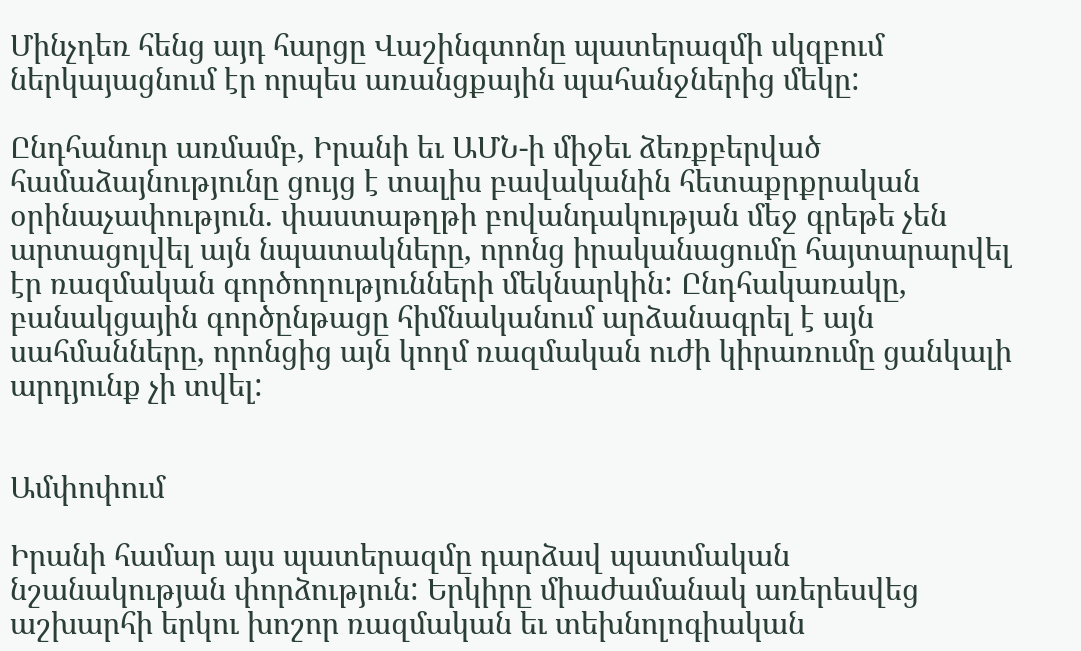Մինչդեռ հենց այդ հարցը Վաշինգտոնը պատերազմի սկզբում ներկայացնում էր որպես առանցքային պահանջներից մեկը:

Ընդհանուր առմամբ, Իրանի եւ ԱՄՆ-ի միջեւ ձեռքբերված համաձայնությունը ցույց է տալիս բավականին հետաքրքրական օրինաչափություն. փաստաթղթի բովանդակության մեջ գրեթե չեն արտացոլվել այն նպատակները, որոնց իրականացումը հայտարարվել էր ռազմական գործողությունների մեկնարկին: Ընդհակառակը, բանակցային գործընթացը հիմնականում արձանագրել է այն սահմանները, որոնցից այն կողմ ռազմական ուժի կիրառումը ցանկալի արդյունք չի տվել:


Ամփոփում

Իրանի համար այս պատերազմը դարձավ պատմական նշանակության փորձություն: Երկիրը միաժամանակ առերեսվեց աշխարհի երկու խոշոր ռազմական եւ տեխնոլոգիական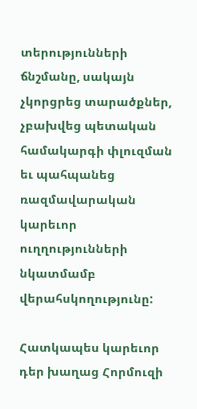տերությունների ճնշմանը, սակայն չկորցրեց տարածքներ, չբախվեց պետական համակարգի փլուզման եւ պահպանեց ռազմավարական կարեւոր ուղղությունների նկատմամբ վերահսկողությունը:

Հատկապես կարեւոր դեր խաղաց Հորմուզի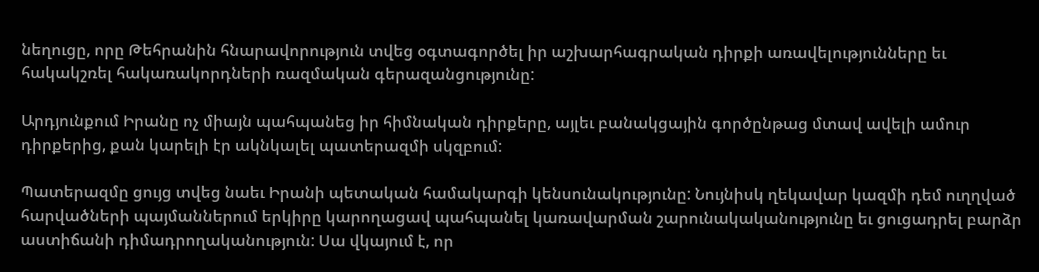նեղուցը, որը Թեհրանին հնարավորություն տվեց օգտագործել իր աշխարհագրական դիրքի առավելությունները եւ հակակշռել հակառակորդների ռազմական գերազանցությունը:

Արդյունքում Իրանը ոչ միայն պահպանեց իր հիմնական դիրքերը, այլեւ բանակցային գործընթաց մտավ ավելի ամուր դիրքերից, քան կարելի էր ակնկալել պատերազմի սկզբում:

Պատերազմը ցույց տվեց նաեւ Իրանի պետական համակարգի կենսունակությունը: Նույնիսկ ղեկավար կազմի դեմ ուղղված հարվածների պայմաններում երկիրը կարողացավ պահպանել կառավարման շարունակականությունը եւ ցուցադրել բարձր աստիճանի դիմադրողականություն: Սա վկայում է, որ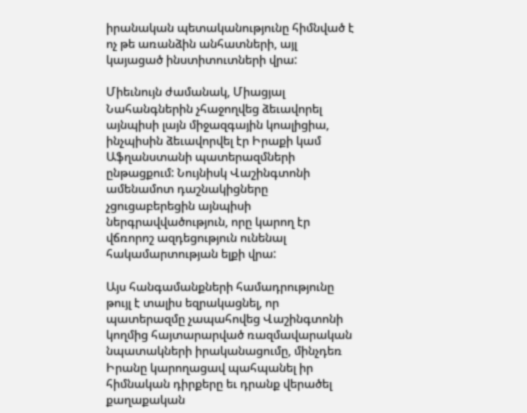իրանական պետականությունը հիմնված է ոչ թե առանձին անհատների, այլ կայացած ինստիտուտների վրա:

Միեւնույն ժամանակ, Միացյալ Նահանգներին չհաջողվեց ձեւավորել այնպիսի լայն միջազգային կոալիցիա, ինչպիսին ձեւավորվել էր Իրաքի կամ Աֆղանստանի պատերազմների ընթացքում: Նույնիսկ Վաշինգտոնի ամենամոտ դաշնակիցները չցուցաբերեցին այնպիսի ներգրավվածություն, որը կարող էր վճռորոշ ազդեցություն ունենալ հակամարտության ելքի վրա:

Այս հանգամանքների համադրությունը թույլ է տալիս եզրակացնել, որ պատերազմը չապահովեց Վաշինգտոնի կողմից հայտարարված ռազմավարական նպատակների իրականացումը, մինչդեռ Իրանը կարողացավ պահպանել իր հիմնական դիրքերը եւ դրանք վերածել քաղաքական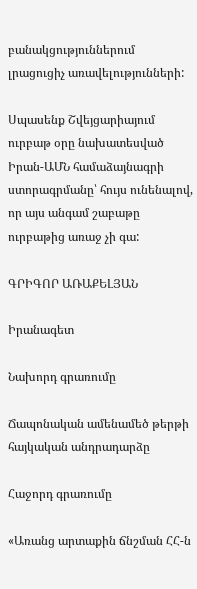բանակցություններում լրացուցիչ առավելությունների:

Սպասենք Շվեյցարիայում ուրբաթ օրը նախատեսված Իրան-ԱՄՆ համաձայնագրի ստորագրմանը՝ հույս ունենալով, որ այս անգամ շաբաթը ուրբաթից առաջ չի գա:

ԳՐԻԳՈՐ ԱՌԱՔԵԼՅԱՆ

Իրանագետ

Նախորդ գրառումը

Ճապոնական ամենամեծ թերթի հայկական անդրադարձը

Հաջորդ գրառումը

«Առանց արտաքին ճնշման ՀՀ-ն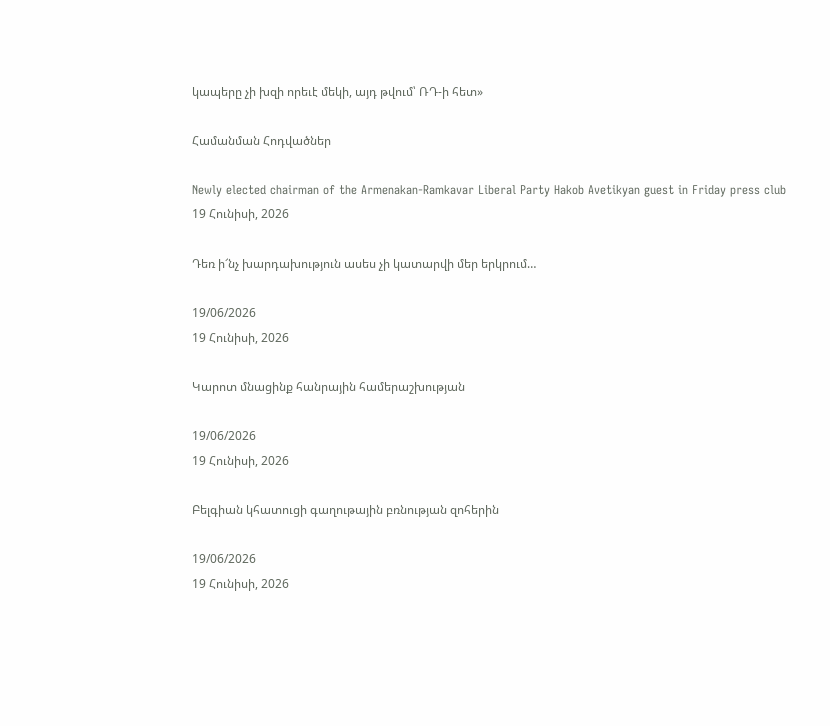կապերը չի խզի որեւէ մեկի, այդ թվում՝ ՌԴ-ի հետ»

Համանման Հոդվածներ

Newly elected chairman of the Armenakan-Ramkavar Liberal Party Hakob Avetikyan guest in Friday press club
19 Հունիսի, 2026

Դեռ ի՜նչ խարդախություն ասես չի կատարվի մեր երկրում…

19/06/2026
19 Հունիսի, 2026

Կարոտ մնացինք հանրային համերաշխության

19/06/2026
19 Հունիսի, 2026

Բելգիան կհատուցի գաղութային բռնության զոհերին

19/06/2026
19 Հունիսի, 2026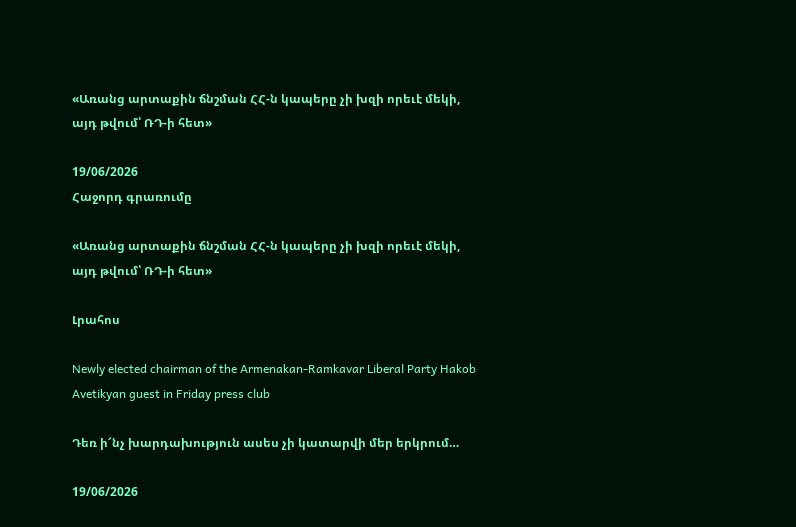«Առանց արտաքին ճնշման ՀՀ-ն կապերը չի խզի որեւէ մեկի, այդ թվում՝ ՌԴ-ի հետ»

19/06/2026
Հաջորդ գրառումը

«Առանց արտաքին ճնշման ՀՀ-ն կապերը չի խզի որեւէ մեկի, այդ թվում՝ ՌԴ-ի հետ»

Լրահոս

Newly elected chairman of the Armenakan-Ramkavar Liberal Party Hakob Avetikyan guest in Friday press club

Դեռ ի՜նչ խարդախություն ասես չի կատարվի մեր երկրում…

19/06/2026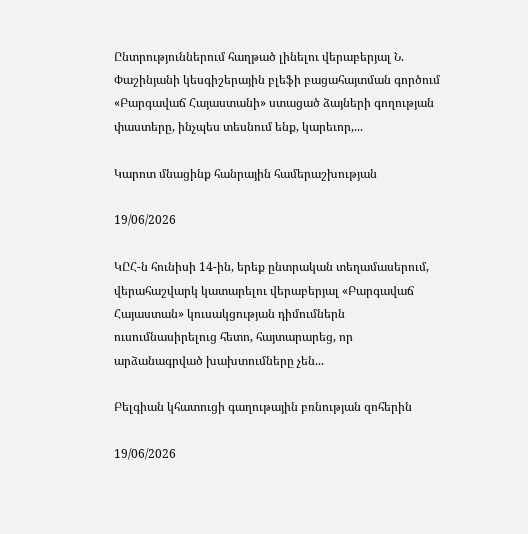Ընտրություններում հաղթած լինելու վերաբերյալ Ն. Փաշինյանի կեսգիշերային բլեֆի բացահայտման գործում «Բարգավաճ Հայաստանի» ստացած ձայների գողության փաստերը, ինչպես տեսնում ենք, կարեւոր,...

Կարոտ մնացինք հանրային համերաշխության

19/06/2026

ԿԸՀ-ն հունիսի 14-ին, երեք ընտրական տեղամասերում, վերահաշվարկ կատարելու վերաբերյալ «Բարգավաճ Հայաստան» կուսակցության դիմումներն ուսումնասիրելուց հետո, հայտարարեց, որ արձանագրված խախտումները չեն...

Բելգիան կհատուցի գաղութային բռնության զոհերին

19/06/2026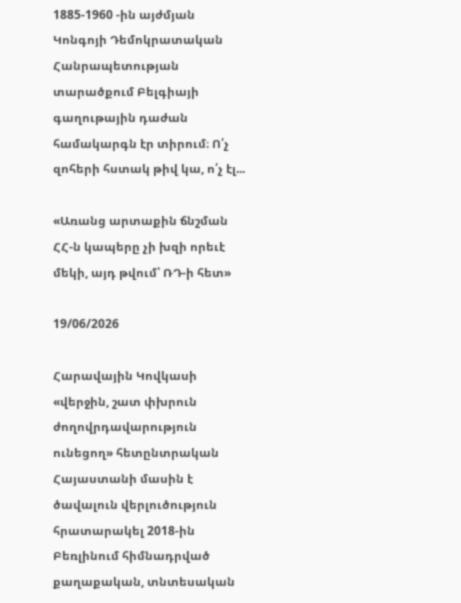1885-1960 -ին այժմյան Կոնգոյի Դեմոկրատական Հանրապետության տարածքում Բելգիայի գաղութային դաժան համակարգն էր տիրում։ Ո՛չ զոհերի հստակ թիվ կա, ո՛չ էլ...

«Առանց արտաքին ճնշման ՀՀ-ն կապերը չի խզի որեւէ մեկի, այդ թվում՝ ՌԴ-ի հետ»

19/06/2026

Հարավային Կովկասի «վերջին, շատ փխրուն ժողովրդավարություն ունեցող» հետընտրական Հայաստանի մասին է ծավալուն վերլուծություն հրատարակել 2018-ին Բեռլինում հիմնադրված  քաղաքական, տնտեսական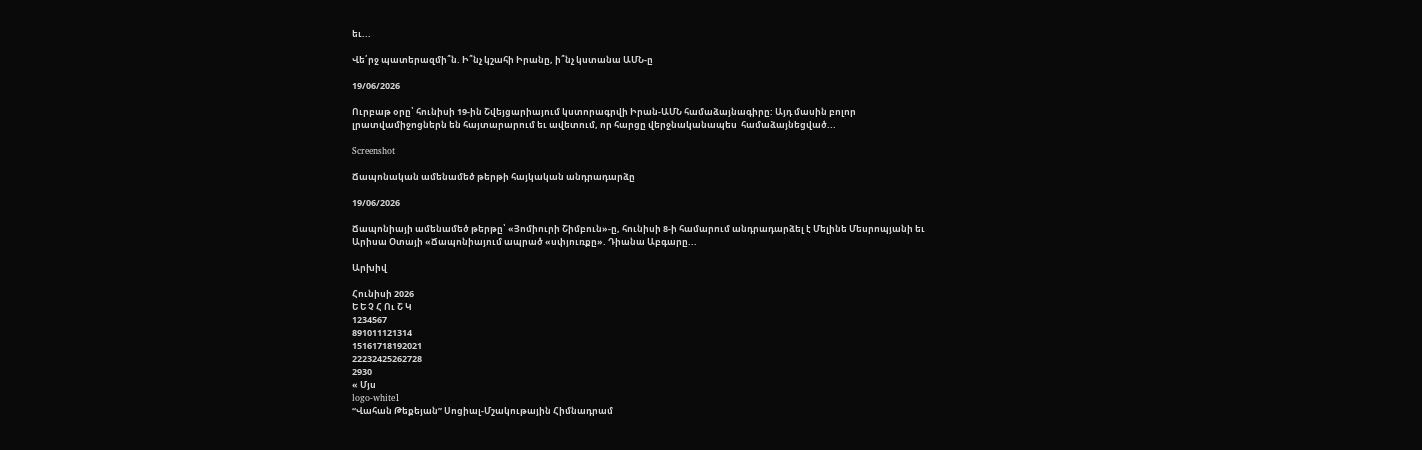եւ...

Վե՛րջ պատերազմի՞ն. Ի՞նչ կշահի Իրանը, ի՞նչ կստանա ԱՄՆ-ը

19/06/2026

Ուրբաթ օրը՝ հունիսի 19-ին Շվեյցարիայում կստորագրվի Իրան-ԱՄՆ համաձայնագիրը: Այդ մասին բոլոր լրատվամիջոցներն են հայտարարում եւ ավետում, որ հարցը վերջնականապես  համաձայնեցված...

Screenshot

Ճապոնական ամենամեծ թերթի հայկական անդրադարձը

19/06/2026

Ճապոնիայի ամենամեծ թերթը՝ «Յոմիուրի Շիմբուն»-ը, հունիսի 8-ի համարում անդրադարձել է Մելինե Մեսրոպյանի եւ Արիսա Օտայի «Ճապոնիայում ապրած «սփյուռքը». Դիանա Աբգարը...

Արխիվ

Հունիսի 2026
Ե Ե Չ Հ Ու Շ Կ
1234567
891011121314
15161718192021
22232425262728
2930
« Մյս
logo-white1
“Վահան Թեքեյան” Սոցիալ-Մշակութային Հիմնադրամ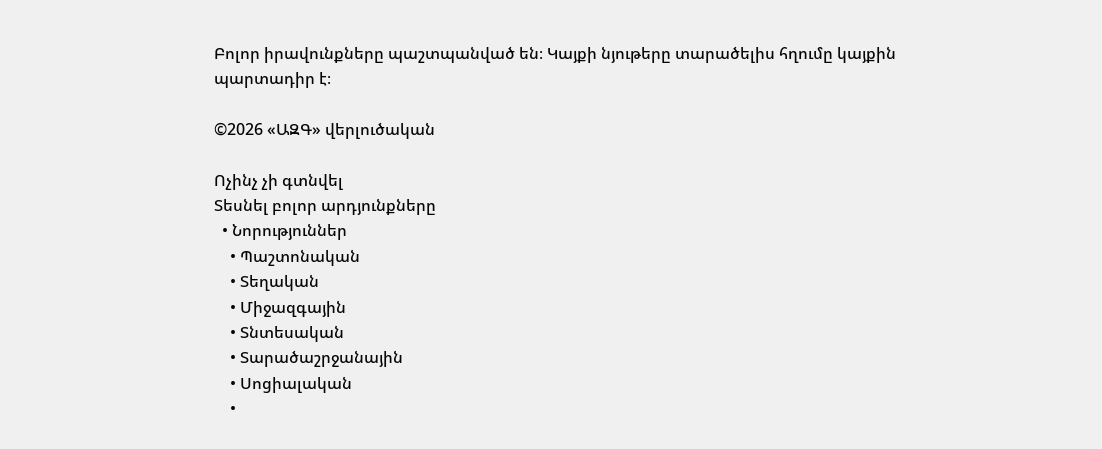Բոլոր իրավունքները պաշտպանված են։ Կայքի նյութերը տարածելիս հղումը կայքին պարտադիր է։

©2026 «ԱԶԳ» վերլուծական

Ոչինչ չի գտնվել
Տեսնել բոլոր արդյունքները
  • Նորություններ
    • Պաշտոնական
    • Տեղական
    • Միջազգային
    • Տնտեսական
    • Տարածաշրջանային
    • Սոցիալական
    •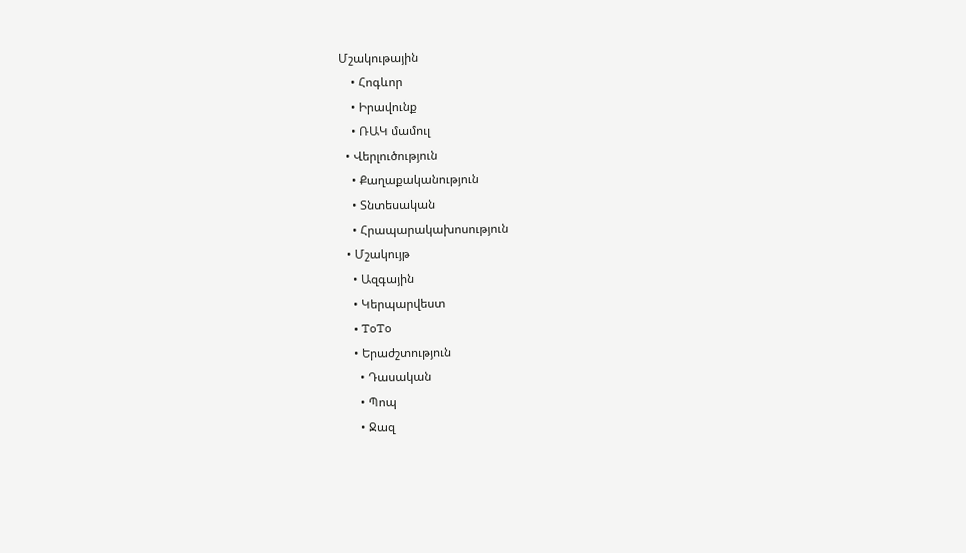Մշակութային
    • Հոգևոր
    • Իրավունք
    • ՌԱԿ մամուլ
  • Վերլուծություն
    • Քաղաքականություն
    • Տնտեսական
    • Հրապարակախոսություն
  • Մշակույթ
    • Ազգային
    • Կերպարվեստ
    • ToTo
    • Երաժշտություն
      • Դասական
      • Պոպ
      • Ջազ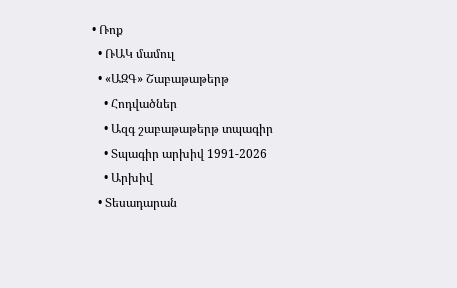• Ռոք
  • ՌԱԿ մամուլ
  • «ԱԶԳ» Շաբաթաթերթ
    • Հոդվածներ
    • Ազգ շաբաթաթերթ տպագիր
    • Տպագիր արխիվ 1991-2026
    • Արխիվ
  • Տեսադարան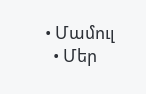• Մամուլ
  • Մեր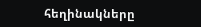հեղինակները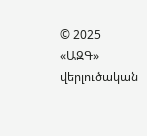© 2025 «ԱԶԳ» վերլուծական